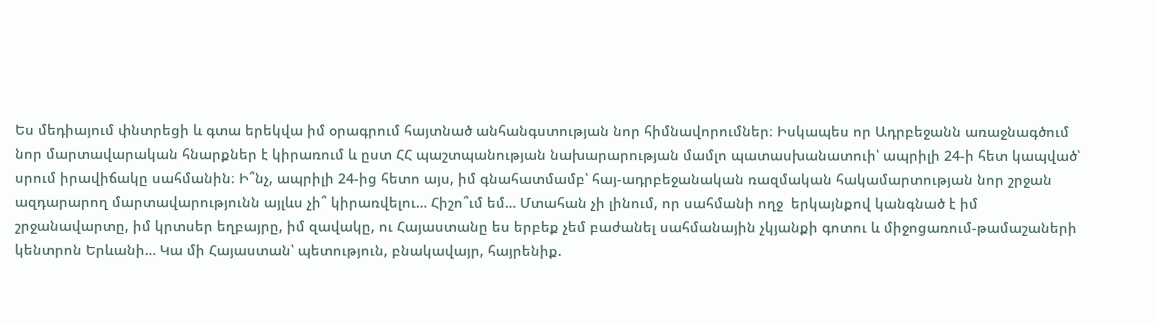Ես մեդիայում փնտրեցի և գտա երեկվա իմ օրագրում հայտնած անհանգստության նոր հիմնավորումներ։ Իսկապես որ Ադրբեջանն առաջնագծում նոր մարտավարական հնարքներ է կիրառում և ըստ ՀՀ պաշտպանության նախարարության մամլո պատասխանատուի՝ ապրիլի 24-ի հետ կապված՝ սրում իրավիճակը սահմանին։ Ի՞նչ, ապրիլի 24-ից հետո այս, իմ գնահատմամբ՝ հայ-ադրբեջանական ռազմական հակամարտության նոր շրջան ազդարարող մարտավարությունն այլևս չի՞ կիրառվելու… Հիշո՞ւմ եմ… Մտահան չի լինում, որ սահմանի ողջ  երկայնքով կանգնած է իմ շրջանավարտը, իմ կրտսեր եղբայրը, իմ զավակը, ու Հայաստանը ես երբեք չեմ բաժանել սահմանային չկյանքի գոտու և միջոցառում-թամաշաների կենտրոն Երևանի… Կա մի Հայաստան՝ պետություն, բնակավայր, հայրենիք.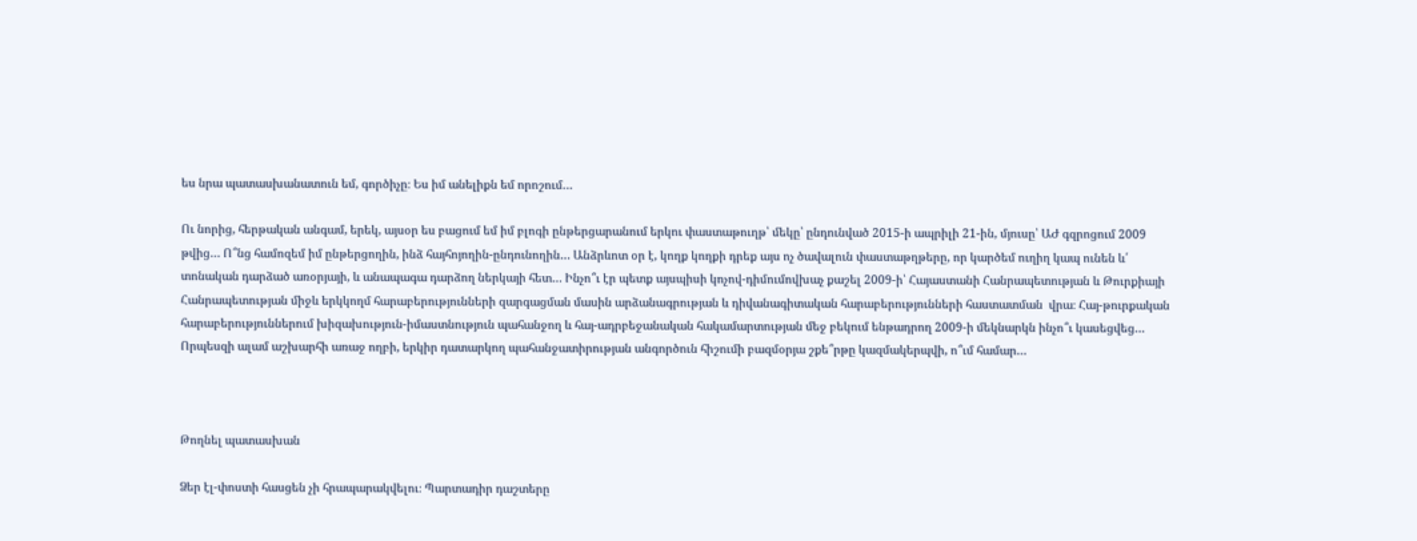ես նրա պատասխանատուն եմ, գործիչը։ Ես իմ անելիքն եմ որոշում…

Ու նորից, հերթական անգամ, երեկ, այսօր ես բացում եմ իմ բլոգի ընթերցարանում երկու փաստաթուղթ՝ մեկը՝ ընդունված 2015-ի ապրիլի 21-ին, մյուսը՝ ԱԺ գզրոցում 2009 թվից… Ո՞նց համոզեմ իմ ընթերցողին, ինձ հայհոյողին-ընդունողին… Անձրևոտ օր է, կողք կողքի դրեք այս ոչ ծավալուն փաստաթղթերը, որ կարծեմ ուղիղ կապ ունեն և՛ տոնական դարձած առօրյայի, և անապագա դարձող ներկայի հետ… Ինչո՞ւ էր պետք այսպիսի կոչով-դիմումովխաչ քաշել 2009-ի՝ Հայաստանի Հանրապետության և Թուրքիայի Հանրապետության միջև երկկողմ հարաբերությունների զարգացման մասին արձանագրության և դիվանագիտական հարաբերությունների հաստատման  վրա։ Հայ-թուրքական հարաբերություններում խիզախություն-իմաստնություն պահանջող և հայ-ադրբեջանական հակամարտության մեջ բեկում ենթադրող 2009-ի մեկնարկն ինչո՞ւ կասեցվեց… Որպեսզի ալամ աշխարհի առաջ ողբի, երկիր դատարկող պահանջատիրության անգործուն հիշումի բազմօրյա շքե՞րթը կազմակերպվի, ո՞ւմ համար…



Թողնել պատասխան

Ձեր էլ-փոստի հասցեն չի հրապարակվելու։ Պարտադիր դաշտերը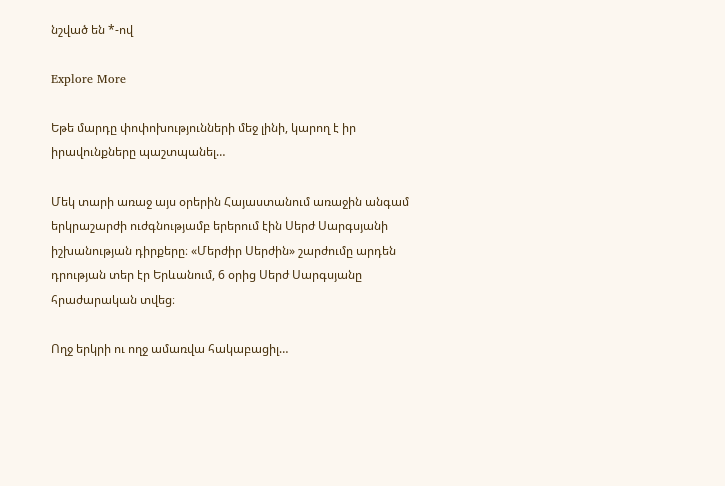նշված են *-ով

Explore More

Եթե մարդը փոփոխությունների մեջ լինի, կարող է իր իրավունքները պաշտպանել…

Մեկ տարի առաջ այս օրերին Հայաստանում առաջին անգամ երկրաշարժի ուժգնությամբ երերում էին Սերժ Սարգսյանի իշխանության դիրքերը։ «Մերժիր Սերժին» շարժումը արդեն դրության տեր էր Երևանում, 6 օրից Սերժ Սարգսյանը հրաժարական տվեց։

Ողջ երկրի ու ողջ ամառվա հակաբացիլ…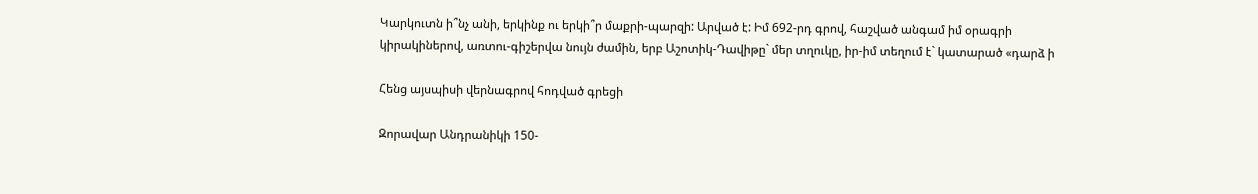Կարկուտն ի՞նչ անի, երկինք ու երկի՞ր մաքրի-պարզի: Արված է: Իմ 692-րդ գրով, հաշված անգամ իմ օրագրի կիրակիներով, առտու-գիշերվա նույն ժամին, երբ Աշոտիկ-Դավիթը` մեր տղուկը, իր-իմ տեղում է` կատարած «դարձ ի

Հենց այսպիսի վերնագրով հոդված գրեցի

Զորավար Անդրանիկի 150-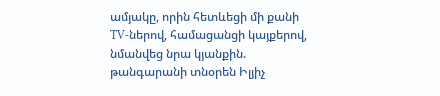ամյակը, որին հետևեցի մի քանի TV-ներով, համացանցի կայքերով, նմանվեց նրա կյանքին. թանգարանի տնօրեն Իլյիչ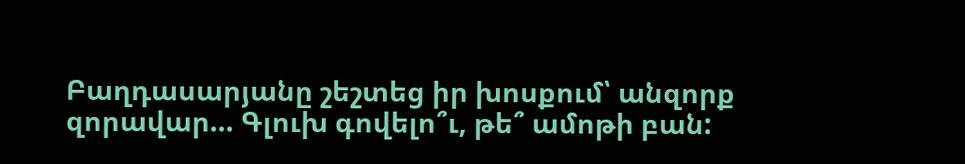Բաղդասարյանը շեշտեց իր խոսքում՝ անզորք զորավար… Գլուխ գովելո՞ւ, թե՞ ամոթի բան: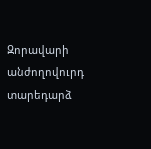Զորավարի անժողովուրդ տարեդարձ